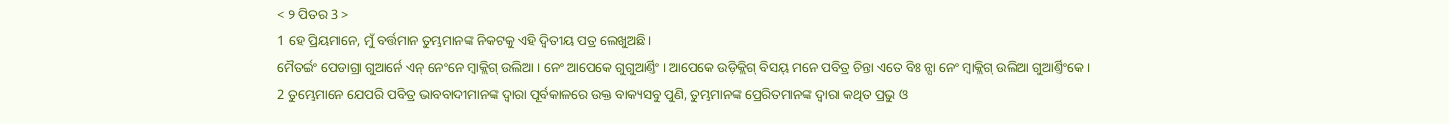< ୨ ପିତର 3 >
1 ହେ ପ୍ରିୟମାନେ, ମୁଁ ବର୍ତ୍ତମାନ ତୁମ୍ଭମାନଙ୍କ ନିକଟକୁ ଏହି ଦ୍ୱିତୀୟ ପତ୍ର ଲେଖୁଅଛି।
ମୈତର୍ଇଂ ପେଡାଗ୍ରା ଗୁଆର୍ନେ ଏନ୍ ନେଂନେ ମ୍ବାକ୍ଲିଗ୍ ଉଲିଆ । ନେଂ ଆପେକେ ଗୁଗୁଆର୍ଣ୍ତିଂ । ଆପେକେ ଉଡ଼ିକ୍ଲିଗ୍ ବିସୟ୍ ମନେ ପବିତ୍ର ଚିନ୍ତା ଏତେ ବିଃ ନ୍ସା ନେଂ ମ୍ବାକ୍ଲିଗ୍ ଉଲିଆ ଗୁଆର୍ଣ୍ତିଂକେ ।
2 ତୁମ୍ଭେମାନେ ଯେପରି ପବିତ୍ର ଭାବବାଦୀମାନଙ୍କ ଦ୍ୱାରା ପୂର୍ବକାଳରେ ଉକ୍ତ ବାକ୍ୟସବୁ ପୁଣି, ତୁମ୍ଭମାନଙ୍କ ପ୍ରେରିତମାନଙ୍କ ଦ୍ୱାରା କଥିତ ପ୍ରଭୁ ଓ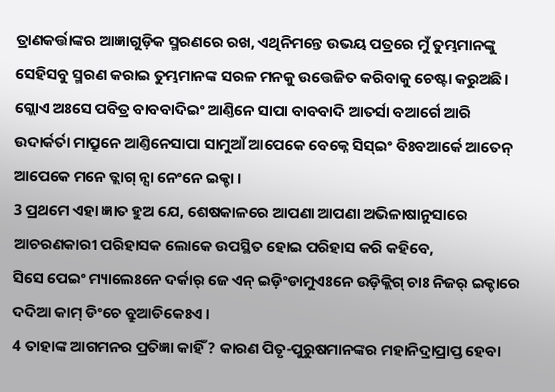ତ୍ରାଣକର୍ତ୍ତାଙ୍କର ଆଜ୍ଞାଗୁଡ଼ିକ ସ୍ମରଣରେ ରଖ, ଏଥିନିମନ୍ତେ ଉଭୟ ପତ୍ରରେ ମୁଁ ତୁମ୍ଭମାନଙ୍କୁ ସେହିସବୁ ସ୍ମରଣ କରାଇ ତୁମ୍ଭମାନଙ୍କ ସରଳ ମନକୁ ଉତ୍ତେଜିତ କରିବାକୁ ଚେଷ୍ଟା କରୁଅଛି।
ଗ୍ଲୋଏ ଅଃସେ ପବିତ୍ର ବାବବାଦିଇଂ ଆଣ୍ତିନେ ସାପା ବାବବାଦି ଆତର୍ସା ବଆର୍ଗେ ଆରି ଉଦାର୍କର୍ତା ମାପ୍ରୁନେ ଆଣ୍ତିନେସାପା ସାମୁଆଁ ଆପେକେ ବେକ୍ନେ ସିସ୍ଇଂ ବିଃବଆର୍କେ ଆତେନ୍ ଆପେକେ ମନେ ତ୍ଲାଗ୍ ନ୍ସା ନେଂନେ ଇକ୍ଚା ।
3 ପ୍ରଥମେ ଏହା ଜ୍ଞାତ ହୁଅ ଯେ, ଶେଷକାଳରେ ଆପଣା ଆପଣା ଅଭିଳାଷାନୁସାରେ ଆଚରଣକାରୀ ପରିହାସକ ଲୋକେ ଉପସ୍ଥିତ ହୋଇ ପରିହାସ କରି କହିବେ,
ସିସେ ପେଇଂ ମ୍ୟାଲେଃନେ ଦର୍କାର୍ ଜେ ଏନ୍ ଇଡ଼ିଂଡାମୁଏଃନେ ଉଡ଼ିକ୍ଲିଗ୍ ଚାଃ ନିଜର୍ ଇକ୍ଚାରେ ଦଦିଆ କାମ୍ ଡିଂଚେ ବ୍ରୁଆଡିକେଃଏ ।
4 ତାହାଙ୍କ ଆଗମନର ପ୍ରତିଜ୍ଞା କାହିଁ? କାରଣ ପିତୃ-ପୁରୁଷମାନଙ୍କର ମହାନିଦ୍ରାପ୍ରାପ୍ତ ହେବା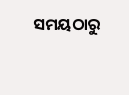ସମୟଠାରୁ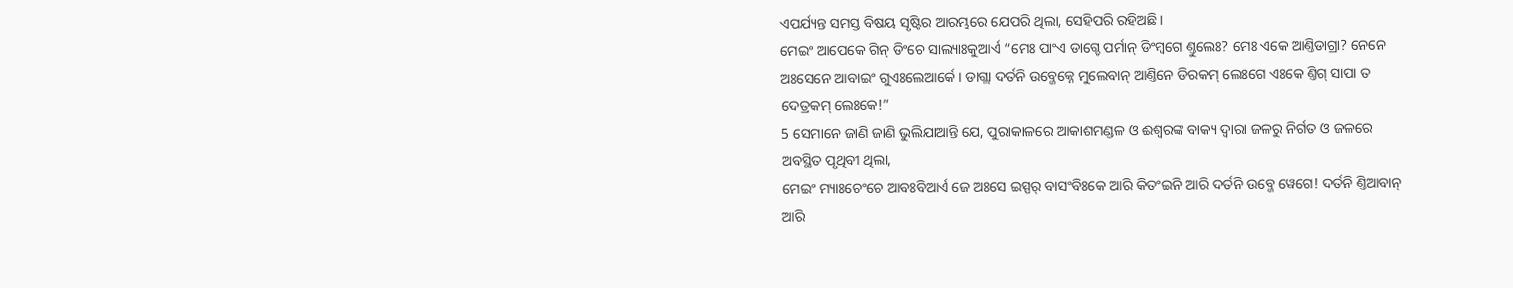ଏପର୍ଯ୍ୟନ୍ତ ସମସ୍ତ ବିଷୟ ସୃଷ୍ଟିର ଆରମ୍ଭରେ ଯେପରି ଥିଲା, ସେହିପରି ରହିଅଛି।
ମେଇଂ ଆପେକେ ଗିନ୍ ଡିଂଚେ ସାଲ୍ୟାଃକୁଆର୍ଏ “ମେଃ ପାଂଏ ଡାଗ୍ଚେ ପର୍ମାନ୍ ଡିଂମ୍ବଗେ ଣ୍ତୁଲେଃ? ମେଃ ଏକେ ଆଣ୍ତିଡାଗ୍ରା? ନେନେ ଅଃସେନେ ଆବାଇଂ ଗୁଏଃଲେଆର୍କେ । ଡାଗ୍ଲା ଦର୍ତନି ଉବ୍ଜେକ୍ନେ ମୁଲେବାନ୍ ଆଣ୍ତିନେ ଡିରକମ୍ ଲେଃଗେ ଏଃକେ ଣ୍ତିଗ୍ ସାପା ତ ଦେତ୍ରକମ୍ ଲେଃକେ!”
5 ସେମାନେ ଜାଣି ଜାଣି ଭୁଲିଯାଆନ୍ତି ଯେ, ପୁରାକାଳରେ ଆକାଶମଣ୍ଡଳ ଓ ଈଶ୍ବରଙ୍କ ବାକ୍ୟ ଦ୍ୱାରା ଜଳରୁ ନିର୍ଗତ ଓ ଜଳରେ ଅବସ୍ଥିତ ପୃଥିବୀ ଥିଲା,
ମେଇଂ ମ୍ୟାଃଚେଂଚେ ଆବଃବିଆର୍ଏ ଜେ ଅଃସେ ଇସ୍ପର୍ ବାସଂବିଃକେ ଆରି କିତଂଇନି ଆରି ଦର୍ତନି ଉବ୍ଜେ ୱେଗେ! ଦର୍ତନି ଣ୍ତିଆବାନ୍ ଆରି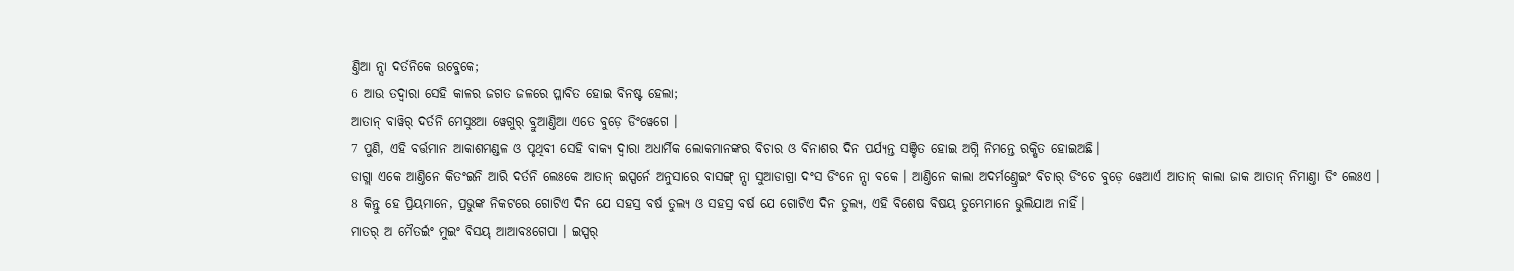ଣ୍ତିଆ ନ୍ସା ଦର୍ତନିକେ ଉବ୍ଜେକେ;
6 ଆଉ ତଦ୍ୱାରା ସେହି କାଳର ଜଗତ ଜଳରେ ପ୍ଳାବିତ ହୋଇ ବିନଷ୍ଟ ହେଲା;
ଆତାନ୍ ବାୱିର୍ ଦର୍ତନି ମେସୁଃଆ ୱେଗୁର୍ ବ୍ରୁଆଣ୍ତିଆ ଏତେ ବୁଡ଼େ ଡିଂୱେଗେ ।
7 ପୁଣି, ଏହି ବର୍ତ୍ତମାନ ଆକାଶମଣ୍ଡଳ ଓ ପୃଥିବୀ ସେହି ବାକ୍ୟ ଦ୍ୱାରା ଅଧାର୍ମିକ ଲୋକମାନଙ୍କର ବିଚାର ଓ ବିନାଶର ଦିନ ପର୍ଯ୍ୟନ୍ତ ସଞ୍ଚିତ ହୋଇ ଅଗ୍ନି ନିମନ୍ତେ ରକ୍ଷିତ ହୋଇଅଛି।
ଡାଗ୍ଲା ଏକେ ଆଣ୍ତିନେ କିତଂଇନି ଆରି ଦର୍ତନି ଲେଃକେ ଆତାନ୍ ଇସ୍ପର୍ନେ ଅନୁସାରେ ବାସଙ୍ଗ୍ ନ୍ସା ସୁଆଡାଗ୍ରା ଦଂସ ଡିଂନେ ନ୍ସା ବକେ । ଆଣ୍ତିନେ କାଲା ଅଦର୍ମଣ୍ତ୍ରେଇଂ ବିଚାର୍ ଡିଂଚେ ବୁଡ଼େ ୱେଆର୍ଏ ଆତାନ୍ କାଲା ଜାକ ଆତାନ୍ ନିମାଣ୍ତା ଡିଂ ଲେଃଏ ।
8 କିନ୍ତୁ ହେ ପ୍ରିୟମାନେ, ପ୍ରଭୁଙ୍କ ନିକଟରେ ଗୋଟିଏ ଦିନ ଯେ ସହସ୍ର ବର୍ଷ ତୁଲ୍ୟ ଓ ସହସ୍ର ବର୍ଷ ଯେ ଗୋଟିଏ ଦିନ ତୁଲ୍ୟ, ଏହି ବିଶେଷ ବିଷୟ ତୁମ୍ଭେମାନେ ଭୁଲିଯାଅ ନାହିଁ।
ମାତର୍ ଅ ମୈତର୍ଇଂ ମୁଇଂ ବିସୟ୍ ଆଆବଃଗେପା । ଇସ୍ପର୍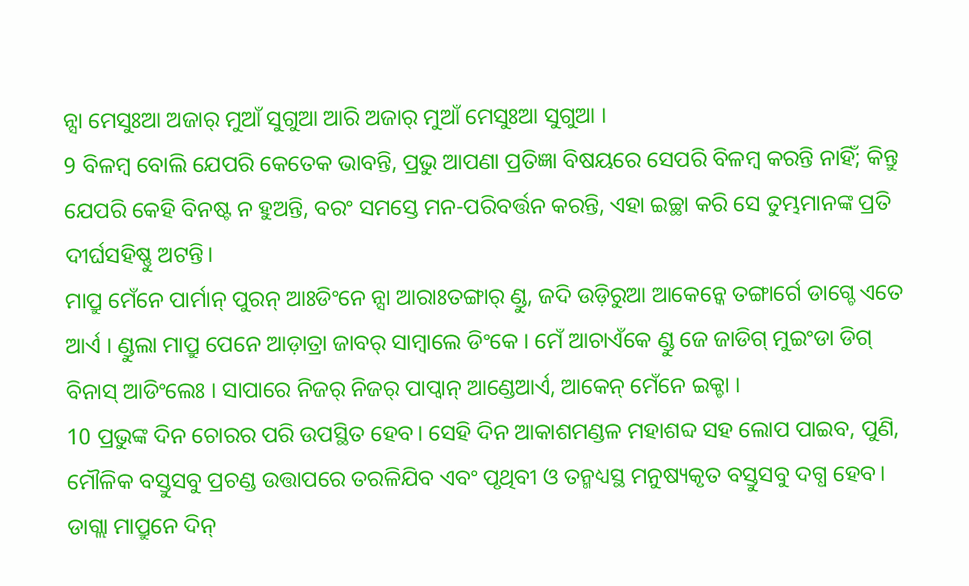ନ୍ସା ମେସୁଃଆ ଅଜାର୍ ମୁଆଁ ସୁଗୁଆ ଆରି ଅଜାର୍ ମୁଆଁ ମେସୁଃଆ ସୁଗୁଆ ।
9 ବିଳମ୍ବ ବୋଲି ଯେପରି କେତେକ ଭାବନ୍ତି, ପ୍ରଭୁ ଆପଣା ପ୍ରତିଜ୍ଞା ବିଷୟରେ ସେପରି ବିଳମ୍ବ କରନ୍ତି ନାହିଁ; କିନ୍ତୁ ଯେପରି କେହି ବିନଷ୍ଟ ନ ହୁଅନ୍ତି, ବରଂ ସମସ୍ତେ ମନ-ପରିବର୍ତ୍ତନ କରନ୍ତି, ଏହା ଇଚ୍ଛା କରି ସେ ତୁମ୍ଭମାନଙ୍କ ପ୍ରତି ଦୀର୍ଘସହିଷ୍ଣୁ ଅଟନ୍ତି।
ମାପ୍ରୁ ମେଁନେ ପାର୍ମାନ୍ ପୁରନ୍ ଆଃଡିଂନେ ନ୍ସା ଆରାଃତଙ୍ଗାର୍ ଣ୍ଡୁ, ଜଦି ଉଡ଼ିରୁଆ ଆକେନ୍କେ ତଙ୍ଗାର୍ଗେ ଡାଗ୍ଚେ ଏତେ ଆର୍ଏ । ଣ୍ଡୁଲା ମାପ୍ରୁ ପେନେ ଆଡ଼ାତ୍ରା ଜାବର୍ ସାମ୍ବାଲେ ଡିଂକେ । ମେଁ ଆଚାଏଁକେ ଣ୍ଡୁ ଜେ ଜାଡିଗ୍ ମୁଇଂଡା ଡିଗ୍ ବିନାସ୍ ଆଡିଂଲେଃ । ସାପାରେ ନିଜର୍ ନିଜର୍ ପାପ୍ବାନ୍ ଆଣ୍ଡେଆର୍ଏ, ଆକେନ୍ ମେଁନେ ଇକ୍ଚା ।
10 ପ୍ରଭୁଙ୍କ ଦିନ ଚୋରର ପରି ଉପସ୍ଥିତ ହେବ। ସେହି ଦିନ ଆକାଶମଣ୍ଡଳ ମହାଶବ୍ଦ ସହ ଲୋପ ପାଇବ, ପୁଣି, ମୌଳିକ ବସ୍ତୁସବୁ ପ୍ରଚଣ୍ଡ ଉତ୍ତାପରେ ତରଳିଯିବ ଏବଂ ପୃଥିବୀ ଓ ତନ୍ମଧ୍ୟସ୍ଥ ମନୁଷ୍ୟକୃତ ବସ୍ତୁସବୁ ଦଗ୍ଧ ହେବ।
ଡାଗ୍ଲା ମାପ୍ରୁନେ ଦିନ୍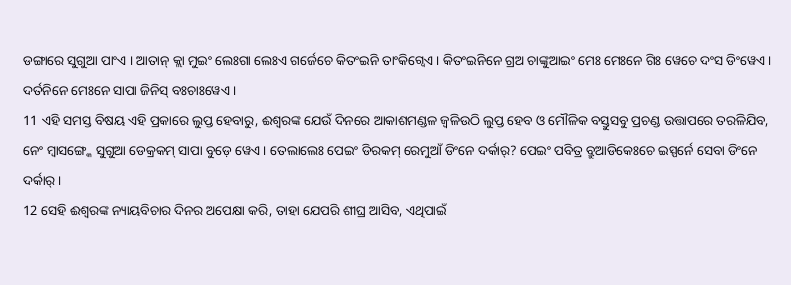ଡଙ୍ଗାରେ ସୁଗୁଆ ପାଂଏ । ଆତାନ୍ କ୍ଲା ମୁଇଂ ଲେଃଗା ଲେଃଏ ଗର୍ଜେଚେ କିତଂଇନି ତାଂକିଗ୍ୱେଏ । କିତଂଇନିନେ ଗ୍ରଅ ଚାଙ୍କୁଆଇଂ ମେଃ ମେଃନେ ଗିଃ ୱେଚେ ଦଂସ ଡିଂୱେଏ । ଦର୍ତନିନେ ମେଃନେ ସାପା ଜିନିସ୍ ବଃଚାଃୱେଏ ।
11 ଏହି ସମସ୍ତ ବିଷୟ ଏହି ପ୍ରକାରେ ଲୁପ୍ତ ହେବାରୁ, ଈଶ୍ବରଙ୍କ ଯେଉଁ ଦିନରେ ଆକାଶମଣ୍ଡଳ ଜ୍ୱଳିଉଠି ଲୁପ୍ତ ହେବ ଓ ମୌଳିକ ବସ୍ତୁସବୁ ପ୍ରଚଣ୍ଡ ଉତ୍ତାପରେ ତରଳିଯିବ,
ନେଂ ମ୍ବାସଙ୍ଗ୍କେ ସୁଗୁଆ ଡେକ୍ରକମ୍ ସାପା ବୁଡ଼େ ୱେଏ । ତେଲାଲେଃ ପେଇଂ ଡିରକମ୍ ରେମୁଆଁ ଡିଂନେ ଦର୍କାର୍? ପେଇଂ ପବିତ୍ର ବ୍ରୁଆଡିକେଃଚେ ଇସ୍ପର୍ନେ ସେବା ଡିଂନେ ଦର୍କାର୍ ।
12 ସେହି ଈଶ୍ବରଙ୍କ ନ୍ୟାୟବିଚାର ଦିନର ଅପେକ୍ଷା କରି, ତାହା ଯେପରି ଶୀଘ୍ର ଆସିବ, ଏଥିପାଇଁ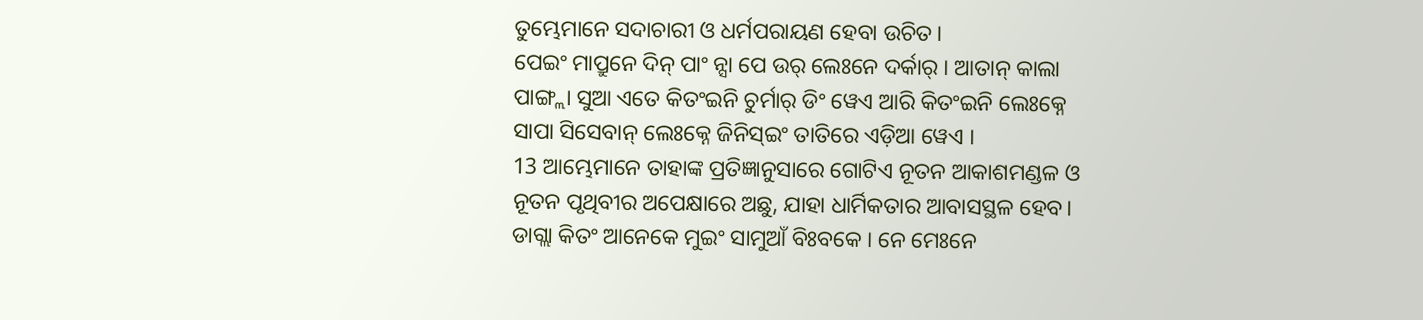ତୁମ୍ଭେମାନେ ସଦାଚାରୀ ଓ ଧର୍ମପରାୟଣ ହେବା ଉଚିତ।
ପେଇଂ ମାପ୍ରୁନେ ଦିନ୍ ପାଂ ନ୍ସା ପେ ଉର୍ ଲେଃନେ ଦର୍କାର୍ । ଆତାନ୍ କାଲା ପାଙ୍ଗ୍ଲା ସୁଆ ଏତେ କିତଂଇନି ଚୁର୍ମାର୍ ଡିଂ ୱେଏ ଆରି କିତଂଇନି ଲେଃକ୍ନେ ସାପା ସିସେବାନ୍ ଲେଃକ୍ନେ ଜିନିସ୍ଇଂ ତାତିରେ ଏଡ଼ିଆ ୱେଏ ।
13 ଆମ୍ଭେମାନେ ତାହାଙ୍କ ପ୍ରତିଜ୍ଞାନୁସାରେ ଗୋଟିଏ ନୂତନ ଆକାଶମଣ୍ଡଳ ଓ ନୂତନ ପୃଥିବୀର ଅପେକ୍ଷାରେ ଅଛୁ, ଯାହା ଧାର୍ମିକତାର ଆବାସସ୍ଥଳ ହେବ।
ଡାଗ୍ଲା କିତଂ ଆନେକେ ମୁଇଂ ସାମୁଆଁ ବିଃବକେ । ନେ ମେଃନେ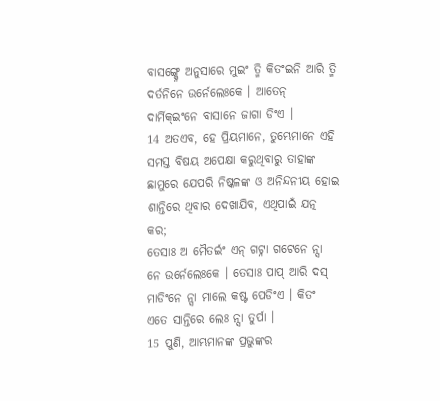ବାସଙ୍ଗ୍କ୍ନେ ଅନୁସାରେ ମୁଇଂ ତ୍ମି କିତଂଇନି ଆରି ତ୍ମି ଦର୍ତନିନେ ଉର୍ନେଲେଃକେ । ଆତେନ୍ ଦାର୍ମିକ୍ଇଂନେ ବାସାନେ ଜାଗା ଡିଂଏ ।
14 ଅତଏବ, ହେ ପ୍ରିୟମାନେ, ତୁମ୍ଭେମାନେ ଏହି ସମସ୍ତ ବିଷୟ ଅପେକ୍ଷା କରୁଥିବାରୁ ତାହାଙ୍କ ଛାମୁରେ ଯେପରି ନିଷ୍କଳଙ୍କ ଓ ଅନିନ୍ଦନୀୟ ହୋଇ ଶାନ୍ତିରେ ଥିବାର ଦେଖାଯିବ, ଏଥିପାଇଁ ଯତ୍ନ କର;
ତେସାଃ ଅ ମୈତର୍ଇଂ ଏନ୍ ଗଟ୍ନା ଗଟେନେ ନ୍ସା ନେ ଉର୍ନେଲେଃକେ । ତେସାଃ ପାପ୍ ଆରି ଦସ୍ ମାଡିଂନେ ନ୍ସା ମାଲେ କଷ୍ଟ ପେଡିଂଏ । କିତଂ ଏତେ ସାନ୍ତିରେ ଲେଃ ନ୍ସା ତୁର୍ପା ।
15 ପୁଣି, ଆମ୍ଭମାନଙ୍କ ପ୍ରଭୁଙ୍କର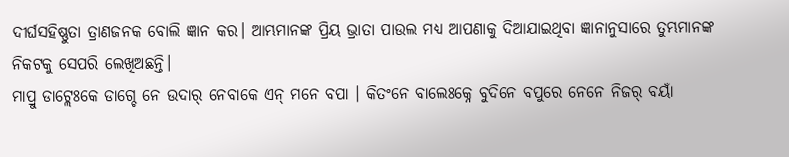ଦୀର୍ଘସହିଷ୍ଣୁତା ତ୍ରାଣଜନକ ବୋଲି ଜ୍ଞାନ କର। ଆମ୍ଭମାନଙ୍କ ପ୍ରିୟ ଭ୍ରାତା ପାଉଲ ମଧ୍ୟ ଆପଣାକୁ ଦିଆଯାଇଥିବା ଜ୍ଞାନାନୁସାରେ ତୁମ୍ଭମାନଙ୍କ ନିକଟକୁ ସେପରି ଲେଖିଅଛନ୍ତି।
ମାପ୍ରୁ ଡାଟ୍ଲେଃକେ ଡାଗ୍ଚେ ନେ ଉଦାର୍ ନେବାକେ ଏନ୍ ମନେ ବପା । କିତଂନେ ବାଲେଃକ୍ନେ ବୁଦିନେ ବପୁରେ ନେନେ ନିଜର୍ ବୟାଁ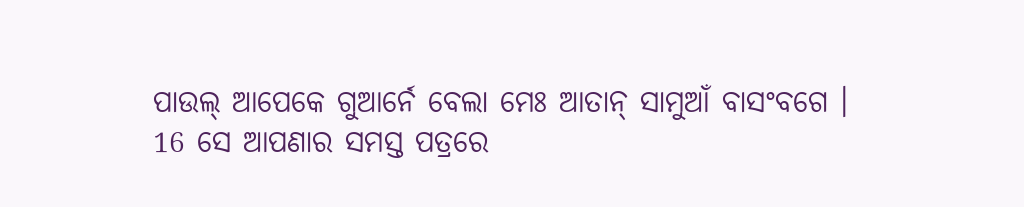ପାଉଲ୍ ଆପେକେ ଗୁଆର୍ନେ ବେଲା ମେଃ ଆତାନ୍ ସାମୁଆଁ ବାସଂବଗେ ।
16 ସେ ଆପଣାର ସମସ୍ତ ପତ୍ରରେ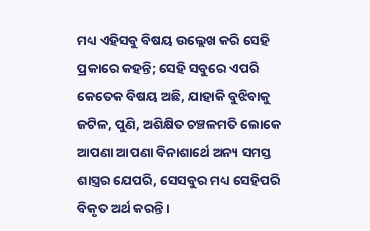ମଧ୍ୟ ଏହିସବୁ ବିଷୟ ଉଲ୍ଲେଖ କରି ସେହି ପ୍ରକାରେ କହନ୍ତି; ସେହି ସବୁରେ ଏପରି କେତେକ ବିଷୟ ଅଛି, ଯାହାକି ବୁଝିବାକୁ ଜଟିଳ, ପୁଣି, ଅଶିକ୍ଷିତ ଚଞ୍ଚଳମତି ଲୋକେ ଆପଣା ଆପଣା ବିନାଶାର୍ଥେ ଅନ୍ୟ ସମସ୍ତ ଶାସ୍ତ୍ରର ଯେପରି, ସେସବୁର ମଧ୍ୟ ସେହିପରି ବିକୃତ ଅର୍ଥ କରନ୍ତି।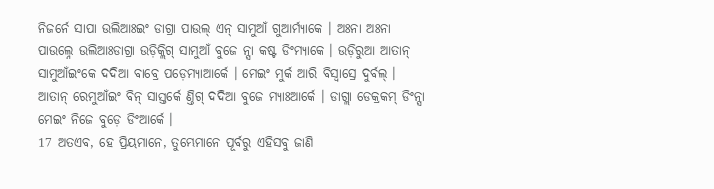ନିଜର୍ନେ ସାପା ଉଲିଆଃଇଂ ଡାଗ୍ରା ପାଉଲ୍ ଏନ୍ ସାମୁଆଁ ଗୁଆର୍ମ୍ୟାକେ । ଅଃନା ଅଃନା ପାଉଲ୍ନେ ଉଲିଆଃଡାଗ୍ରା ଉଡ଼ିକ୍ଲିଗ୍ ସାମୁଆଁ ବୁଜେ ନ୍ସା କଷ୍ଟ ଡିଂମ୍ୟାକେ । ଉଡ଼ିରୁଆ ଆତାନ୍ ସାମୁଆଁଇଂକେ ଦଦିଆ ବାବ୍ରେ ପଡ଼େମ୍ୟାଆର୍କେ । ମେଇଂ ମୁର୍କ ଆରି ବିସ୍ବାସ୍ରେ ଦୁର୍ବଲ୍ । ଆତାନ୍ ରେମୁଆଁଇଂ ବିନ୍ ସାସ୍ତର୍କେ ଣ୍ତିଗ୍ ଦଦିଆ ବୁଜେ ମ୍ୟାଃଆର୍କେ । ଡାଗ୍ଲା ଡେକ୍ରକମ୍ ଡିଂନ୍ସା ମେଇଂ ନିଜେ ବୁଡ଼େ ଡିଂଆର୍କେ ।
17 ଅତଏବ, ହେ ପ୍ରିୟମାନେ, ତୁମ୍ଭେମାନେ ପୂର୍ବରୁ ଏହିସବୁ ଜାଣି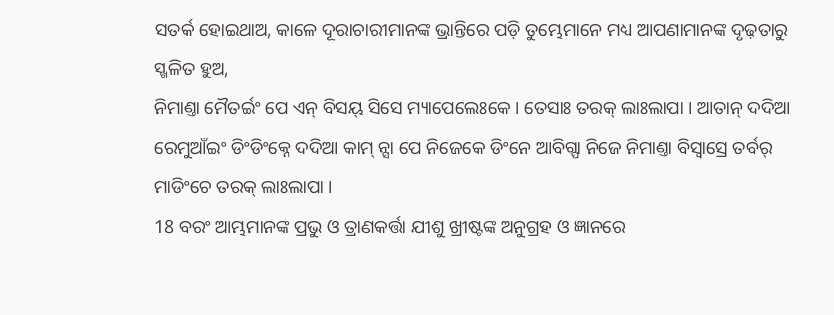ସତର୍କ ହୋଇଥାଅ, କାଳେ ଦୂରାଚାରୀମାନଙ୍କ ଭ୍ରାନ୍ତିରେ ପଡ଼ି ତୁମ୍ଭେମାନେ ମଧ୍ୟ ଆପଣାମାନଙ୍କ ଦୃଢ଼ତାରୁ ସ୍ଖଳିତ ହୁଅ,
ନିମାଣ୍ତା ମୈତର୍ଇଂ ପେ ଏନ୍ ବିସୟ୍ ସିସେ ମ୍ୟାପେଲେଃକେ । ତେସାଃ ତରକ୍ ଲାଃଲାପା । ଆତାନ୍ ଦଦିଆ ରେମୁଆଁଇଂ ଡିଂଡିଂକ୍ନେ ଦଦିଆ କାମ୍ ନ୍ସା ପେ ନିଜେକେ ଡିଂନେ ଆବିଗ୍ପା ନିଜେ ନିମାଣ୍ତା ବିସ୍ବାସ୍ରେ ତର୍ବର୍ ମାଡିଂଚେ ତରକ୍ ଲାଃଲାପା ।
18 ବରଂ ଆମ୍ଭମାନଙ୍କ ପ୍ରଭୁ ଓ ତ୍ରାଣକର୍ତ୍ତା ଯୀଶୁ ଖ୍ରୀଷ୍ଟଙ୍କ ଅନୁଗ୍ରହ ଓ ଜ୍ଞାନରେ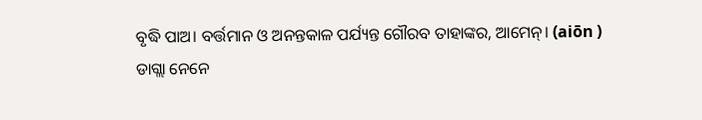ବୃଦ୍ଧି ପାଅ। ବର୍ତ୍ତମାନ ଓ ଅନନ୍ତକାଳ ପର୍ଯ୍ୟନ୍ତ ଗୌରବ ତାହାଙ୍କର, ଆମେନ୍। (aiōn )
ଡାଗ୍ଲା ନେନେ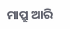ମାପ୍ରୁ ଆରି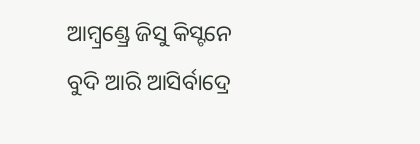ଆମ୍ବ୍ରଣ୍ଡ୍ରେ ଜିସୁ କିସ୍ଟନେ ବୁଦି ଆରି ଆସିର୍ବାଦ୍ରେ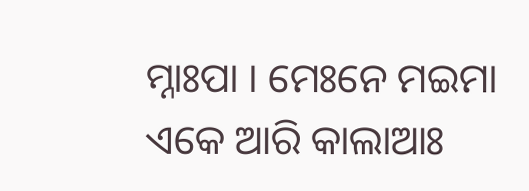ମ୍ନାଃପା । ମେଃନେ ମଇମା ଏକେ ଆରି କାଲାଆଃ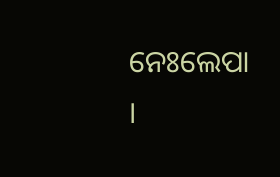ନେଃଲେପା ।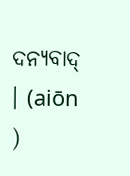ଦନ୍ୟବାଦ୍ । (aiōn )